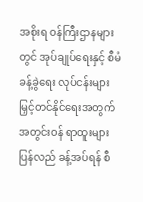အစိုးရ ဝန်ကြီးဌာနများတွင် အုပ်ချုပ်ရေးနှင့် စီမံခန့်ခွဲရေး လုပ်ငန်းများ မြှင့်တင်နိုင်ရေးအတွက် အတွင်းဝန် ရာထူးများ ပြန်လည် ခန့်အပ်ရန် စီ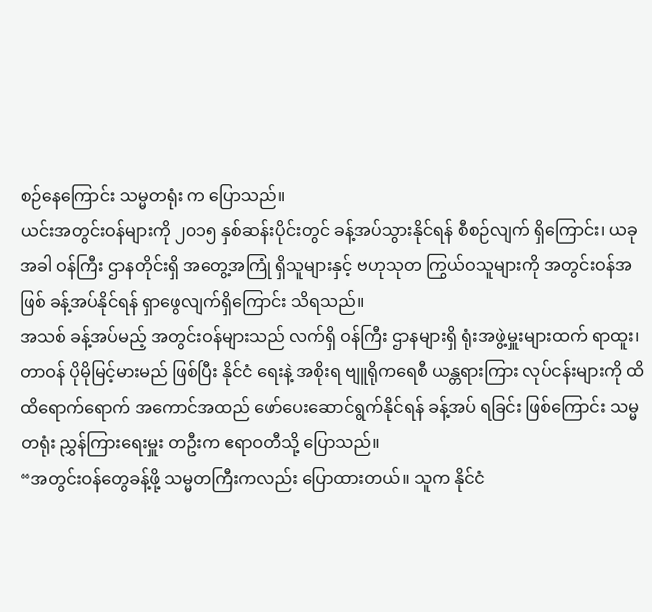စဉ်နေကြောင်း သမ္မတရုံး က ပြောသည်။
ယင်းအတွင်းဝန်များကို ၂၀၁၅ နှစ်ဆန်းပိုင်းတွင် ခန့်အပ်သွားနိုင်ရန် စီစဉ်လျက် ရှိကြောင်း၊ ယခုအခါ ဝန်ကြီး ဌာနတိုင်းရှိ အတွေ့အကြုံ ရှိသူများနှင့် ဗဟုသုတ ကြွယ်ဝသူများကို အတွင်းဝန်အဖြစ် ခန့်အပ်နိုင်ရန် ရှာဖွေလျက်ရှိကြောင်း သိရသည်။
အသစ် ခန့်အပ်မည့် အတွင်းဝန်များသည် လက်ရှိ ဝန်ကြီး ဌာနများရှိ ရုံးအဖွဲ့မှူးများထက် ရာထူး၊ တာဝန် ပိုမိုမြင့်မားမည် ဖြစ်ပြီး နိုင်ငံ ရေးနဲ့ အစိုးရ ဗျူရိုကရေစီ ယန္တရားကြား လုပ်ငန်းများကို ထိထိရောက်ရောက် အကောင်အထည် ဖော်ပေးဆောင်ရွက်နိုင်ရန် ခန့်အပ် ရခြင်း ဖြစ်ကြောင်း သမ္မတရုံး ညွှန်ကြားရေးမှူး တဦးက ဧရာဝတီသို့ ပြောသည်။
“အတွင်းဝန်တွေခန့်ဖို့ သမ္မတကြီးကလည်း ပြောထားတယ်။ သူက နိုင်ငံ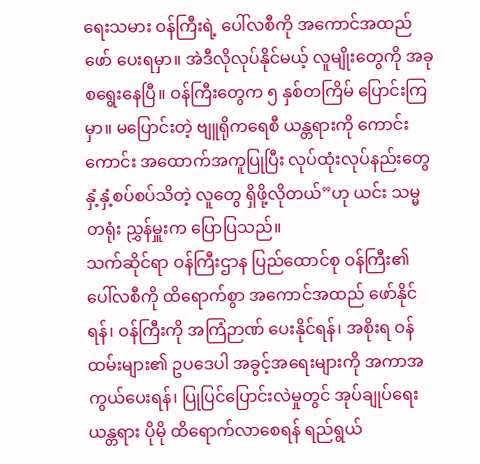ရေးသမား ဝန်ကြီးရဲ့ ပေါ်လစီကို အကောင်အထည် ဖော် ပေးရမှာ။ အဲဒီလိုလုပ်နိုင်မယ့် လူမျိုးတွေကို အခုစရွေးနေပြီ။ ဝန်ကြီးတွေက ၅ နှစ်တကြိမ် ပြောင်းကြမှာ။ မပြောင်းတဲ့ ဗျူရိုကရေစီ ယန္တရားကို ကောင်းကောင်း အထောက်အကူပြုပြီး လုပ်ထုံးလုပ်နည်းတွေ နှံ့နှံ့စပ်စပ်သိတဲ့ လူတွေ ရှိဖို့လိုတယ်”ဟု ယင်း သမ္မတရုံး ညွှန်မှူးက ပြောပြသည်။
သက်ဆိုင်ရာ ဝန်ကြီးဌာန ပြည်ထောင်စု ဝန်ကြီး၏ ပေါ်လစီကို ထိရောက်စွာ အကောင်အထည် ဖော်နိုင်ရန်၊ ဝန်ကြီးကို အကြံဉာဏ် ပေးနိုင်ရန်၊ အစိုးရ ဝန်ထမ်းများ၏ ဥပဒေပါ အခွင့်အရေးများကို အကာအကွယ်ပေးရန်၊ ပြုပြင်ပြောင်းလဲမှုတွင် အုပ်ချုပ်ရေး ယန္တရား ပိုမို ထိရောက်လာစေရန် ရည်ရွယ်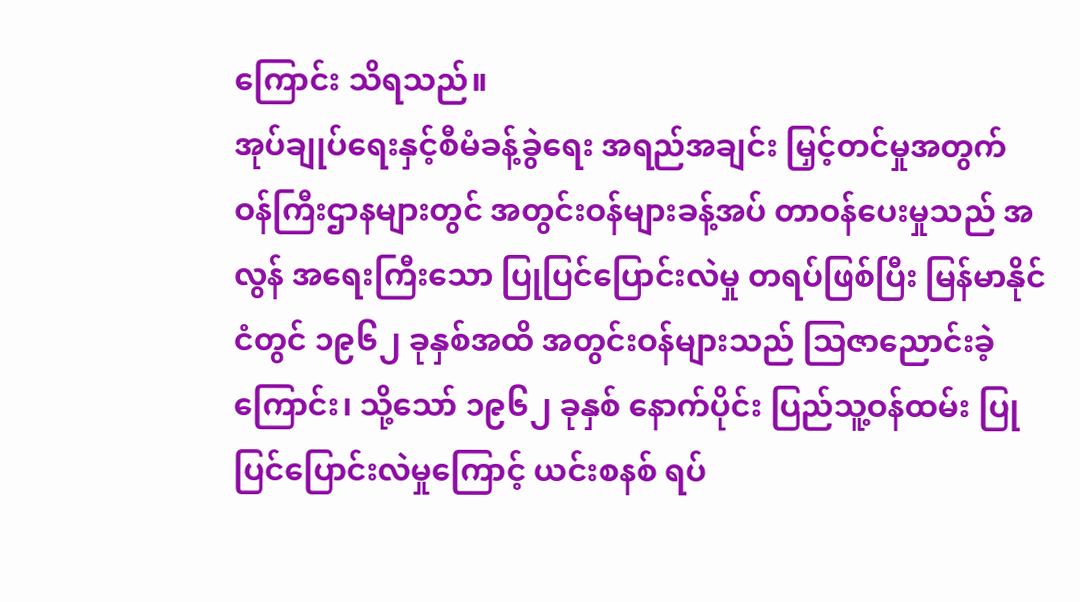ကြောင်း သိရသည်။
အုပ်ချုပ်ရေးနှင့်စီမံခန့်ခွဲရေး အရည်အချင်း မြှင့်တင်မှုအတွက် ဝန်ကြီးဌာနများတွင် အတွင်းဝန်များခန့်အပ် တာဝန်ပေးမှုသည် အလွန် အရေးကြီးသော ပြုပြင်ပြောင်းလဲမှု တရပ်ဖြစ်ပြီး မြန်မာနိုင်ငံတွင် ၁၉၆၂ ခုနှစ်အထိ အတွင်းဝန်များသည် သြဇာညောင်းခဲ့ကြောင်း၊ သို့သော် ၁၉၆၂ ခုနှစ် နောက်ပိုင်း ပြည်သူ့ဝန်ထမ်း ပြုပြင်ပြောင်းလဲမှုကြောင့် ယင်းစနစ် ရပ်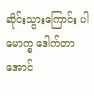ဆိုင်းသွားကြောင်း ပါမောက္ခ ဒေါက်တာ အောင်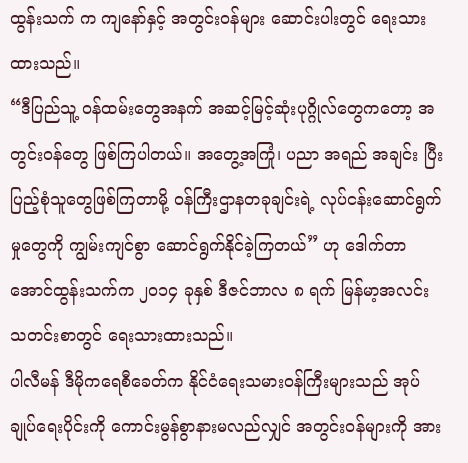ထွန်းသက် က ကျနော်နှင့် အတွင်းဝန်များ ဆောင်းပါးတွင် ရေးသားထားသည်။
“ဒီပြည်သူ့ ဝန်ထမ်းတွေအနက် အဆင့်မြင့်ဆုံးပုဂ္ဂိုလ်တွေကတော့ အတွင်းဝန်တွေ ဖြစ်ကြပါတယ်။ အတွေ့အကြုံ၊ ပညာ အရည် အချင်း ပြီးပြည့်စုံသူတွေဖြစ်ကြတာမို့ ဝန်ကြီးဌာနတခုချင်းရဲ့ လုပ်ငန်းဆောင်ရွက်မှုတွေကို ကျွမ်းကျင်စွာ ဆောင်ရွက်နိုင်ခဲ့ကြတယ်” ဟု ဒေါက်တာ အောင်ထွန်းသက်က ၂၀၁၄ ခုနှစ် ဒီဇင်ဘာလ ၈ ရက် မြန်မာ့အလင်း သတင်းစာတွင် ရေးသားထားသည်။
ပါလီမန် ဒီမိုကရေစီခေတ်က နိုင်ငံရေးသမားဝန်ကြီးများသည် အုပ်ချုပ်ရေးပိုင်းကို ကောင်းမွန်စွာနားမလည်လျှင် အတွင်းဝန်များကို အား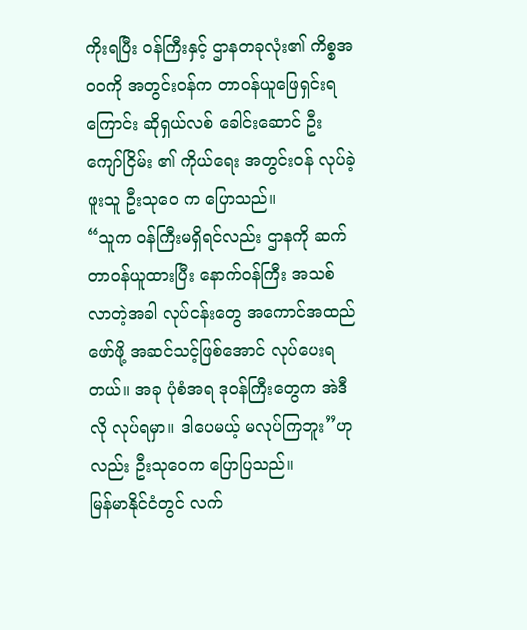ကိုးရပြီး ဝန်ကြီးနှင့် ဌာနတခုလုံး၏ ကိစ္စအ၀၀ကို အတွင်းဝန်က တာဝန်ယူဖြေရှင်းရကြောင်း ဆိုရှယ်လစ် ခေါင်းဆောင် ဦးကျော်ငြိမ်း ၏ ကိုယ်ရေး အတွင်းဝန် လုပ်ခဲ့ဖူးသူ ဦးသုဝေ က ပြောသည်။
“သူက ဝန်ကြီးမရှိရင်လည်း ဌာနကို ဆက်တာဝန်ယူထားပြီး နောက်ဝန်ကြီး အသစ်လာတဲ့အခါ လုပ်ငန်းတွေ အကောင်အထည် ဖော်ဖို့ အဆင်သင့်ဖြစ်အောင် လုပ်ပေးရတယ်။ အခု ပုံစံအရ ဒုဝန်ကြီးတွေက အဲဒီလို လုပ်ရမှာ။ ဒါပေမယ့် မလုပ်ကြဘူး”ဟုလည်း ဦးသုဝေက ပြောပြသည်။
မြန်မာနိုင်ငံတွင် လက်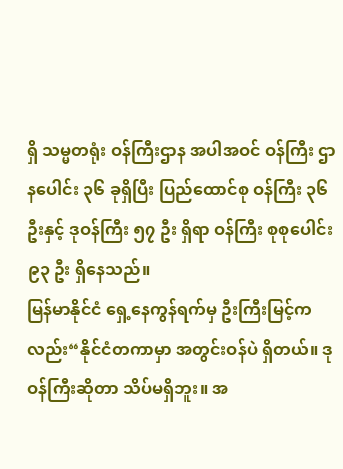ရှိ သမ္မတရုံး ဝန်ကြီးဌာန အပါအဝင် ဝန်ကြီး ဌာနပေါင်း ၃၆ ခုရှိပြီး ပြည်ထောင်စု ဝန်ကြီး ၃၆ ဦးနှင့် ဒုဝန်ကြီး ၅၇ ဦး ရှိရာ ဝန်ကြီး စုစုပေါင်း ၉၃ ဦး ရှိနေသည်။
မြန်မာနိုင်ငံ ရှေ့နေကွန်ရက်မှ ဦးကြီးမြင့်ကလည်း“နိုင်ငံတကာမှာ အတွင်းဝန်ပဲ ရှိတယ်။ ဒုဝန်ကြီးဆိုတာ သိပ်မရှိဘူး။ အ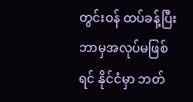တွင်းဝန် ထပ်ခန့်ပြီး ဘာမှအလုပ်မဖြစ်ရင် နိုင်ငံမှာ ဘတ်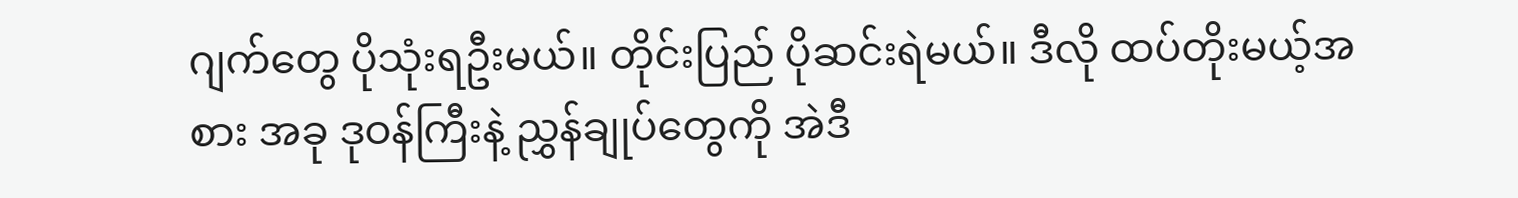ဂျက်တွေ ပိုသုံးရဦးမယ်။ တိုင်းပြည် ပိုဆင်းရဲမယ်။ ဒီလို ထပ်တိုးမယ့်အစား အခု ဒုဝန်ကြီးနဲ့ ညွှန်ချုပ်တွေကို အဲဒီ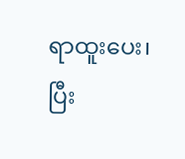ရာထူးပေး၊ ပြီး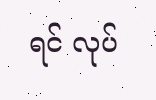ရင် လုပ်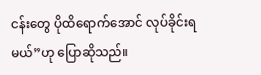ငန်းတွေ ပိုထိရောက်အောင် လုပ်ခိုင်းရမယ်”ဟု ပြောဆိုသည်။